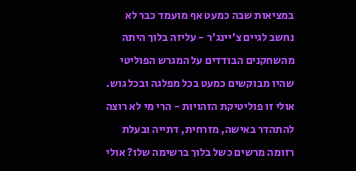במציאות שבה כמעט אף מועמד כבר לא נחשב לגיים צ'יינג'ר - עליזה בלוך היתה מהשחקנים הבודדים על המגרש הפוליטי שהיו מבוקשים כמעט בכל מפלגה ובכל גוש. אולי זו פוליטיקת הזהויות - הרי מי לא רוצה להתהדר באישה, מזרחית, דתייה ובעלת רזומה מרשים כשל בלוך ברשימה שלו? אולי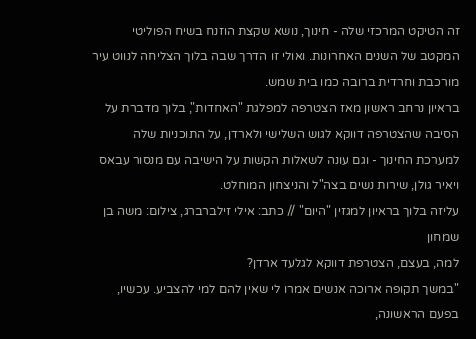זה הטיקט המרכזי שלה - חינוך, נושא שקצת הוזנח בשיח הפוליטי המקטב של השנים האחרונות. ואולי זו הדרך שבה בלוך הצליחה לנווט עיר מורכבת וחרדית ברובה כמו בית שמש.
בראיון נרחב ראשון מאז הצטרפה למפלגת "האחדות", בלוך מדברת על הסיבה שהצטרפה דווקא לגוש השלישי ולארדן, על התוכניות שלה למערכת החינוך - וגם עונה לשאלות הקשות על הישיבה עם מנסור עבאס ויאיר גולן, שירות נשים בצה"ל והניצחון המוחלט.
עליזה בלוך בראיון למגזין "היום" // כתב: אילי זילברברג, צילום: משה בן שמחון
למה, בעצם, הצטרפת דווקא לגלעד ארדן?
"במשך תקופה ארוכה אנשים אמרו לי שאין להם למי להצביע. עכשיו, בפעם הראשונה,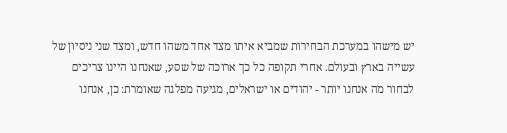יש מישהו במערכת הבחירות שמביא איתו מצד אחד משהו חדש, ומצד שני ניסיון של עשייה בארץ ובעולם. אחרי תקופה כל כך ארוכה של שסע, שאנחנו היינו צריכים לבחור מה אנחנו יותר - יהודים או ישראלים, מגיעה מפלגה שאומרת: כן, אנחנו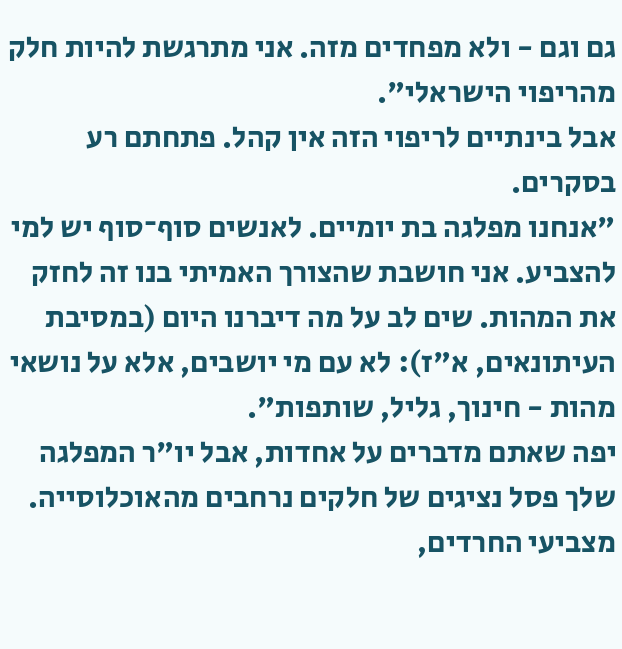גם וגם - ולא מפחדים מזה. אני מתרגשת להיות חלק מהריפוי הישראלי".
אבל בינתיים לריפוי הזה אין קהל. פתחתם רע בסקרים.
"אנחנו מפלגה בת יומיים. לאנשים סוף־סוף יש למי להצביע. אני חושבת שהצורך האמיתי בנו זה לחזק את המהות. שים לב על מה דיברנו היום (במסיבת העיתונאים, א"ז): לא עם מי יושבים, אלא על נושאי מהות - חינוך, גליל, שותפות".
יפה שאתם מדברים על אחדות, אבל יו"ר המפלגה שלך פסל נציגים של חלקים נרחבים מהאוכלוסייה. מצביעי החרדים,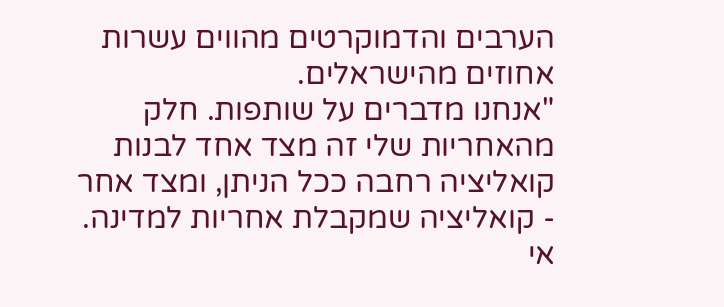הערבים והדמוקרטים מהווים עשרות אחוזים מהישראלים.
"אנחנו מדברים על שותפות. חלק מהאחריות שלי זה מצד אחד לבנות קואליציה רחבה ככל הניתן, ומצד אחר - קואליציה שמקבלת אחריות למדינה. אי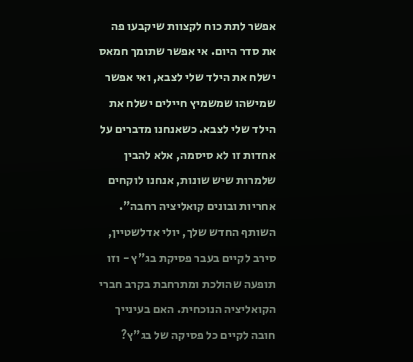אפשר לתת כוח לקצוות שיקבעו פה את סדר היום. אי אפשר שתומך חמאס ישלח את הילד שלי לצבא, ואי אפשר שמישהו שמשמיץ חיילים ישלח את הילד שלי לצבא. כשאנחנו מדברים על אחדות זו לא סיסמה, אלא להבין שלמרות שיש שונות, אנחנו לוקחים אחריות ובונים קואליציה רחבה".
השותף החדש שלך, יולי אדלשטיין, סירב לקיים בעבר פסיקת בג"ץ - וזו תופעה שהולכת ומתרחבת בקרב חברי הקואליציה הנוכחית. האם בעינייך חובה לקיים כל פסיקה של בג"ץ?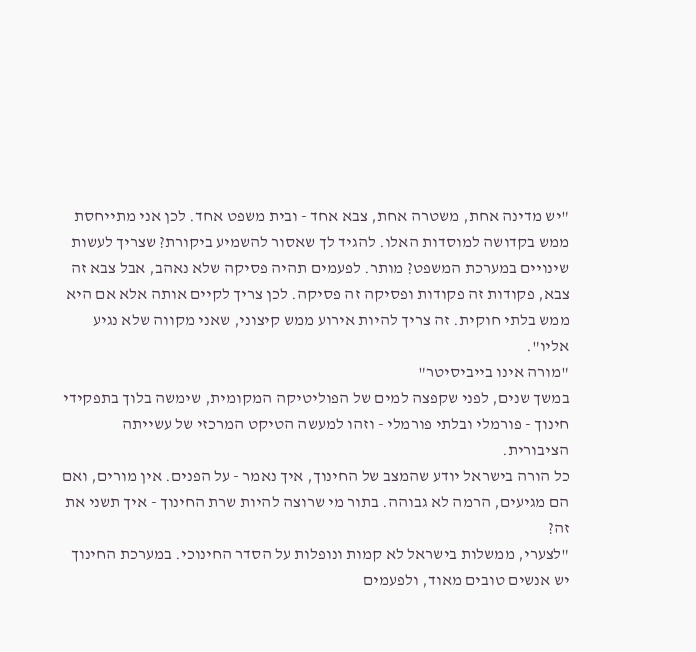"יש מדינה אחת, משטרה אחת, צבא אחד - ובית משפט אחד. לכן אני מתייחסת ממש בקדושה למוסדות האלו. להגיד לך שאסור להשמיע ביקורת? שצריך לעשות שינויים במערכת המשפט? מותר. לפעמים תהיה פסיקה שלא נאהב, אבל צבא זה צבא, פקודות זה פקודות ופסיקה זה פסיקה. לכן צריך לקיים אותה אלא אם היא ממש בלתי חוקית. זה צריך להיות אירוע ממש קיצוני, שאני מקווה שלא נגיע אליו".
"מורה אינו בייביסיטר"
במשך שנים, לפני שקפצה למים של הפוליטיקה המקומית, שימשה בלוך בתפקידי חינוך - פורמלי ובלתי פורמלי - וזהו למעשה הטיקט המרכזי של עשייתה הציבורית.
כל הורה בישראל יודע שהמצב של החינוך, איך נאמר - על הפנים. אין מורים, ואם הם מגיעים, הרמה לא גבוהה. בתור מי שרוצה להיות שרת החינוך - איך תשני את זה?
"לצערי, ממשלות בישראל לא קמות ונופלות על הסדר החינוכי. במערכת החינוך יש אנשים טובים מאוד, ולפעמים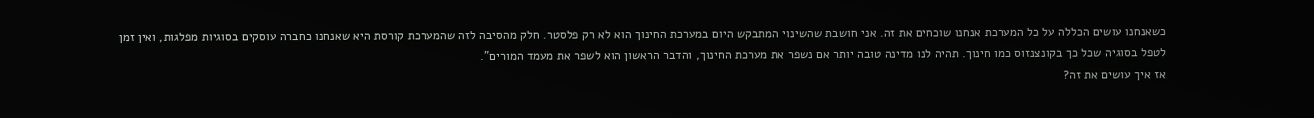כשאנחנו עושים הכללה על כל המערכת אנחנו שוכחים את זה. אני חושבת שהשינוי המתבקש היום במערכת החינוך הוא לא רק פלסטר. חלק מהסיבה לזה שהמערכת קורסת היא שאנחנו כחברה עוסקים בסוגיות מפלגות, ואין זמן לטפל בסוגיה שכל כך בקונצנזוס כמו חינוך. תהיה לנו מדינה טובה יותר אם נשפר את מערכת החינוך, והדבר הראשון הוא לשפר את מעמד המורים".
אז איך עושים את זה?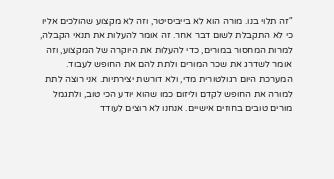"זה תלוי בנו. מורה הוא לא בייביסיטר, וזה לא מקצוע שהולכים אליו כי לא התקבלת לשום דבר אחר. זה אומר להעלות את תנאי הקבלה, למרות המחסור במורים, כדי להעלות את היוקרה של המקצוע, וזה אומר לשדרג את שכר המורים ולתת להם את החופש לעבוד. המערכת היום רגולטורית מדי, ולא דורשת יצירתיות. אני רוצה לתת למורה את החופש לקדם וליזום כמו שהוא יודע הכי טוב, ולתגמל מורים טובים בחוזים אישיים. אנחנו לא רוצים לעודד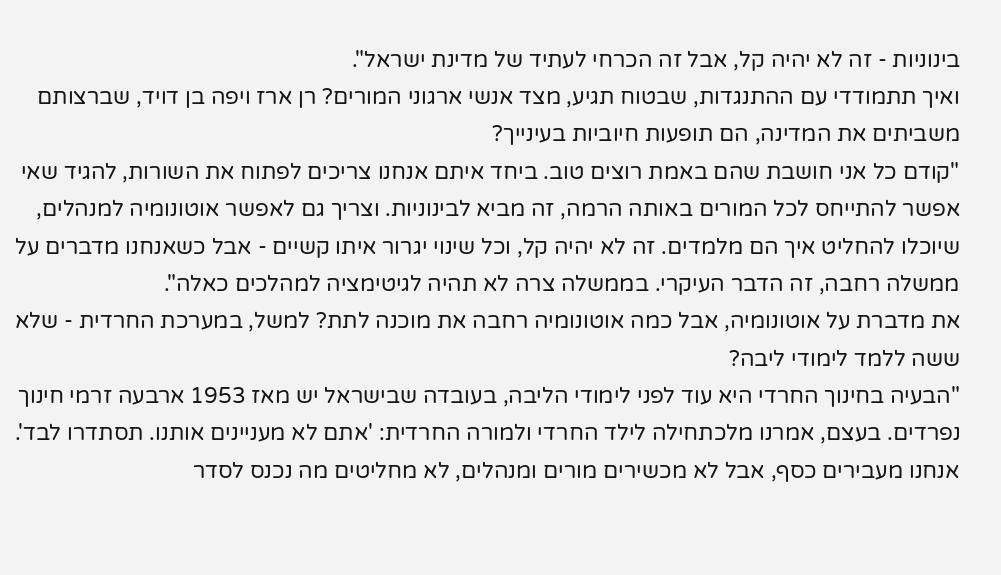בינוניות - זה לא יהיה קל, אבל זה הכרחי לעתיד של מדינת ישראל".
ואיך תתמודדי עם ההתנגדות, שבטוח תגיע, מצד אנשי ארגוני המורים? רן ארז ויפה בן דויד, שברצותם משביתים את המדינה, הם תופעות חיוביות בעינייך?
"קודם כל אני חושבת שהם באמת רוצים טוב. ביחד איתם אנחנו צריכים לפתוח את השורות, להגיד שאי אפשר להתייחס לכל המורים באותה הרמה, זה מביא לבינוניות. וצריך גם לאפשר אוטונומיה למנהלים, שיוכלו להחליט איך הם מלמדים. זה לא יהיה קל, וכל שינוי יגרור איתו קשיים - אבל כשאנחנו מדברים על ממשלה רחבה, זה הדבר העיקרי. בממשלה צרה לא תהיה לגיטימציה למהלכים כאלה".
את מדברת על אוטונומיה, אבל כמה אוטונומיה רחבה את מוכנה לתת? למשל, במערכת החרדית - שלא ששה ללמד לימודי ליבה?
"הבעיה בחינוך החרדי היא עוד לפני לימודי הליבה, בעובדה שבישראל יש מאז 1953 ארבעה זרמי חינוך נפרדים. בעצם, אמרנו מלכתחילה לילד החרדי ולמורה החרדית: 'אתם לא מעניינים אותנו. תסתדרו לבד'. אנחנו מעבירים כסף, אבל לא מכשירים מורים ומנהלים, לא מחליטים מה נכנס לסדר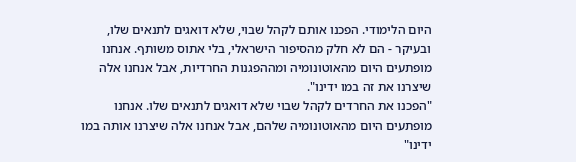היום הלימודי. הפכנו אותם לקהל שבוי, שלא דואגים לתנאים שלו, ובעיקר - הם לא חלק מהסיפור הישראלי, בלי אתוס משותף. אנחנו מופתעים היום מהאוטונומיה ומההפגנות החרדיות, אבל אנחנו אלה שיצרנו את זה במו ידינו".
"הפכנו את החרדים לקהל שבוי שלא דואגים לתנאים שלו. אנחנו מופתעים היום מהאוטונומיה שלהם, אבל אנחנו אלה שיצרנו אותה במו ידינו"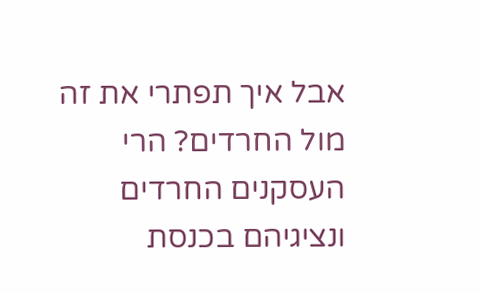אבל איך תפתרי את זה מול החרדים? הרי העסקנים החרדים ונציגיהם בכנסת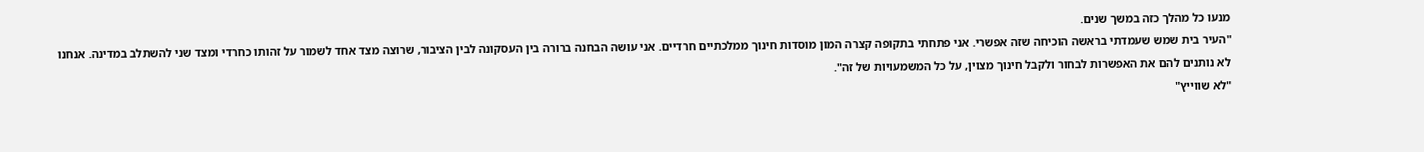מנעו כל מהלך כזה במשך שנים.
"העיר בית שמש שעמדתי בראשה הוכיחה שזה אפשרי. אני פתחתי בתקופה קצרה המון מוסדות חינוך ממלכתיים חרדיים. אני עושה הבחנה ברורה בין העסקונה לבין הציבור, שרוצה מצד אחד לשמור על זהותו כחרדי ומצד שני להשתלב במדינה. אנחנו לא נותנים להם את האפשרות לבחור ולקבל חינוך מצוין, על כל המשמעויות של זה".
"לא שווייץ"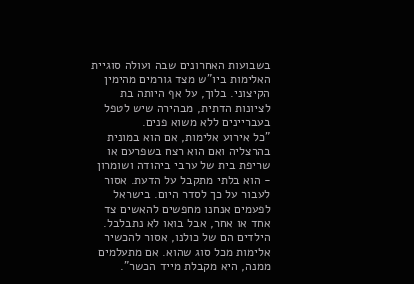בשבועות האחרונים שבה ועולה סוגיית האלימות ביו"ש מצד גורמים מהימין הקיצוני. בלוך, על אף היותה בת לציונות הדתית, מבהירה שיש לטפל בעבריינים ללא משוא פנים.
"כל אירוע אלימות, אם הוא במונית בהרצליה ואם הוא רצח בשפרעם או שריפת בית של ערבי ביהודה ושומרון - הוא בלתי מתקבל על הדעת. אסור לעבור על כך לסדר היום. בישראל לפעמים אנחנו מחפשים להאשים צד אחד או אחר, אבל בואו לא נתבלבל. הילדים הם של כולנו, אסור להכשיר אלימות מכל סוג שהוא. אם מתעלמים ממנה, היא מקבלת מייד הכשר".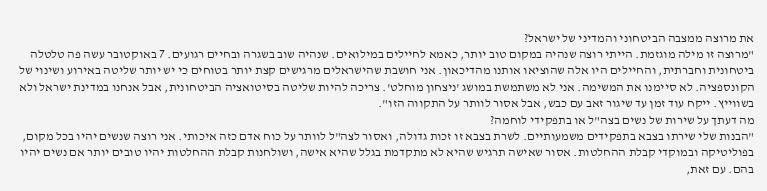את מרוצה ממצבה הביטחוני והמדיני של ישראל?
"מרוצה זו מילה מוגזמת. הייתי רוצה שנהיה במקום טוב יותר, כאמא לחיילים במילואים. שנהיה שוב בשגרה ובחיים רגועים. 7 באוקטובר עשה פה טלטלה ביטחונית וחברתית, והחיילים היו אלה שהוציאו אותנו מהדיכאון. אני חושבת שהישראלים מרגישים קצת יותר בטוחים כי יש יותר שליטה באירוע ושינוי של הקונספציה. לא סיימנו את המשימה. אני לא משתמשת במושג 'ניצחון מוחלט'. צריכה להיות שליטה בסיטואציה הביטחונית, אבל אנחנו במדינת ישראל ולא בשווייץ. ייקח עוד זמן עד שיגור זאב עם כבש, אבל אסור לוותר על התקווה הזו".
מה דעתך על שירות של נשים בצה"ל או בתפקידי לוחמה?
"הבנות שלי שירתו בצבא בתפקידים משמעותיים. לשרת בצבא זו זכות גדולה, ואסור לצה"ל לוותר על כוח אדם כזה איכותי. אני רוצה שנשים יהיו בכל מקום, בפוליטיקה ובמוקדי קבלת ההחלטות. אסור שאישה תרגיש שהיא לא מתקדמת בגלל שהיא אישה, ושולחנות קבלת ההחלטות יהיו טובים יותר אם נשים יהיו בהם. עם זאת,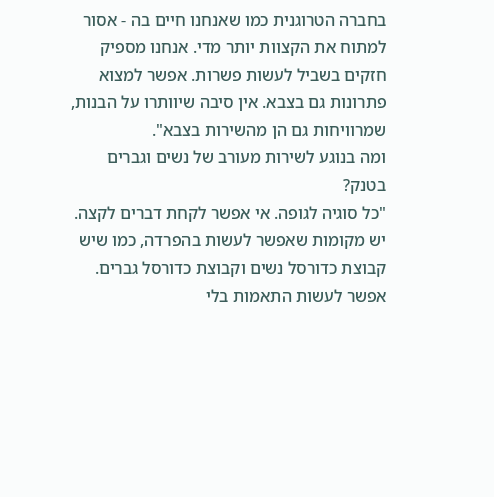בחברה הטרוגנית כמו שאנחנו חיים בה - אסור למתוח את הקצוות יותר מדי. אנחנו מספיק חזקים בשביל לעשות פשרות. אפשר למצוא פתרונות גם בצבא. אין סיבה שיוותרו על הבנות, שמרוויחות גם הן מהשירות בצבא".
ומה בנוגע לשירות מעורב של נשים וגברים בטנק?
"כל סוגיה לגופה. אי אפשר לקחת דברים לקצה. יש מקומות שאפשר לעשות בהפרדה, כמו שיש קבוצת כדורסל נשים וקבוצת כדורסל גברים. אפשר לעשות התאמות בלי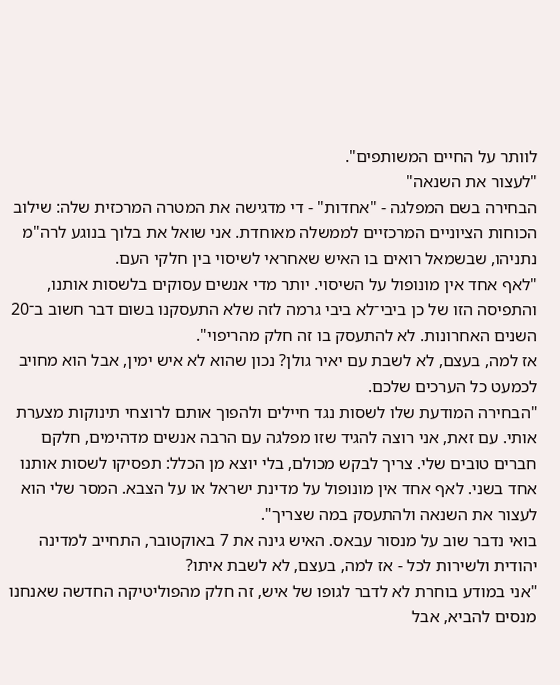לוותר על החיים המשותפים".
"לעצור את השנאה"
הבחירה בשם המפלגה - "אחדות" - די מדגישה את המטרה המרכזית שלה: שילוב הכוחות הציוניים המרכזיים לממשלה מאוחדת. אני שואל את בלוך בנוגע לרה"מ נתניהו, שבשמאל רואים בו האיש שאחראי לשיסוי בין חלקי העם.
"לאף אחד אין מונופול על השיסוי. יותר מדי אנשים עסוקים בלשסות אותנו, והתפיסה הזו של כן ביבי־לא ביבי גרמה לזה שלא התעסקנו בשום דבר חשוב ב־20 השנים האחרונות. לא להתעסק בו זה חלק מהריפוי".
אז למה, בעצם, לא לשבת עם יאיר גולן? נכון שהוא לא איש ימין, אבל הוא מחויב לכמעט כל הערכים שלכם.
"הבחירה המודעת שלו לשסות נגד חיילים ולהפוך אותם לרוצחי תינוקות מצערת אותי. עם זאת, אני רוצה להגיד שזו מפלגה עם הרבה אנשים מדהימים, חלקם חברים טובים שלי. צריך לבקש מכולם, בלי יוצא מן הכלל: תפסיקו לשסות אותנו אחד בשני. לאף אחד אין מונופול על מדינת ישראל או על הצבא. המסר שלי הוא לעצור את השנאה ולהתעסק במה שצריך".
בואי נדבר שוב על מנסור עבאס. האיש גינה את 7 באוקטובר, התחייב למדינה יהודית ולשירות לכל - אז למה, בעצם, לא לשבת איתו?
"אני במודע בוחרת לא לדבר לגופו של איש, זה חלק מהפוליטיקה החדשה שאנחנו מנסים להביא, אבל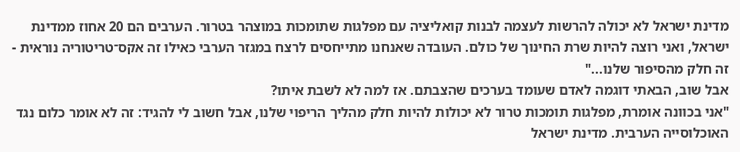מדינת ישראל לא יכולה להרשות לעצמה לבנות קואליציה עם מפלגות שתומכות במוצהר בטרור. הערבים הם 20 אחוז ממדינת ישראל, ואני רוצה להיות שרת החינוך של כולם. העובדה שאנחנו מתייחסים לרצח במגזר הערבי כאילו זה אקס־טריטוריה נוראית - זה חלק מהסיפור שלנו..."
אבל שוב, הבאתי דוגמה לאדם שעומד בערכים שהצבתם. אז למה לא לשבת איתו?
"אני בכוונה אומרת, מפלגות תומכות טרור לא יכולות להיות חלק מהליך הריפוי שלנו, אבל חשוב לי להגיד: זה לא אומר כלום נגד האוכלוסייה הערבית. מדינת ישראל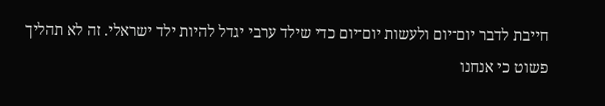חייבת לדבר יום־יום ולעשות יום־יום כדי שילד ערבי יגדל להיות ילד ישראלי. זה לא תהליך פשוט כי אנחנו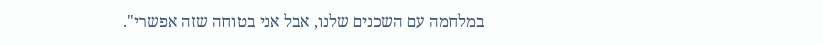במלחמה עם השכנים שלנו, אבל אני בטוחה שזה אפשרי".